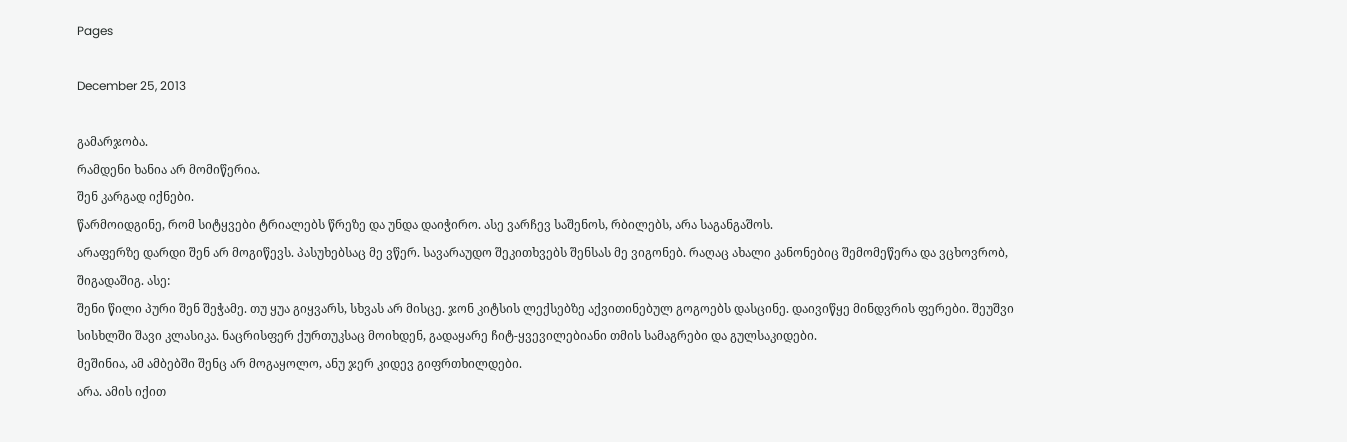Pages

December 25, 2013

გამარჯობა.
რამდენი ხანია არ მომიწერია.
შენ კარგად იქნები.
წარმოიდგინე, რომ სიტყვები ტრიალებს წრეზე და უნდა დაიჭირო. ასე ვარჩევ საშენოს, რბილებს, არა საგანგაშოს.
არაფერზე დარდი შენ არ მოგიწევს. პასუხებსაც მე ვწერ. სავარაუდო შეკითხვებს შენსას მე ვიგონებ. რაღაც ახალი კანონებიც შემომეწერა და ვცხოვრობ, შიგადაშიგ. ასე:
შენი წილი პური შენ შეჭამე. თუ ყუა გიყვარს, სხვას არ მისცე. ჯონ კიტსის ლექსებზე აქვითინებულ გოგოებს დასცინე. დაივიწყე მინდვრის ფერები. შეუშვი სისხლში შავი კლასიკა. ნაცრისფერ ქურთუკსაც მოიხდენ, გადაყარე ჩიტ-ყვევილებიანი თმის სამაგრები და გულსაკიდები.
მეშინია, ამ ამბებში შენც არ მოგაყოლო, ანუ ჯერ კიდევ გიფრთხილდები.
არა. ამის იქით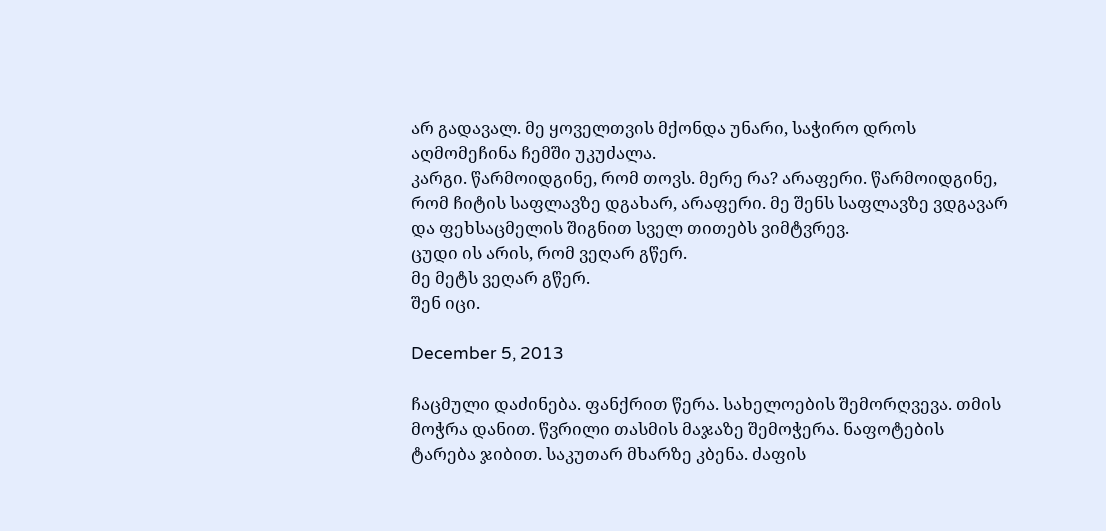არ გადავალ. მე ყოველთვის მქონდა უნარი, საჭირო დროს აღმომეჩინა ჩემში უკუძალა.
კარგი. წარმოიდგინე, რომ თოვს. მერე რა? არაფერი. წარმოიდგინე, რომ ჩიტის საფლავზე დგახარ, არაფერი. მე შენს საფლავზე ვდგავარ და ფეხსაცმელის შიგნით სველ თითებს ვიმტვრევ.
ცუდი ის არის, რომ ვეღარ გწერ.
მე მეტს ვეღარ გწერ.
შენ იცი.

December 5, 2013

ჩაცმული დაძინება. ფანქრით წერა. სახელოების შემორღვევა. თმის მოჭრა დანით. წვრილი თასმის მაჯაზე შემოჭერა. ნაფოტების ტარება ჯიბით. საკუთარ მხარზე კბენა. ძაფის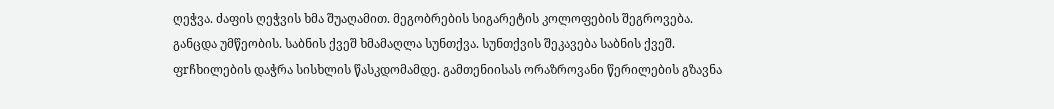ღეჭვა. ძაფის ღეჭვის ხმა შუაღამით. მეგობრების სიგარეტის კოლოფების შეგროვება. განცდა უმწეობის. საბნის ქვეშ ხმამაღლა სუნთქვა. სუნთქვის შეკავება საბნის ქვეშ. ფrჩხილების დაჭრა სისხლის წასკდომამდე. გამთენიისას ორაზროვანი წერილების გზავნა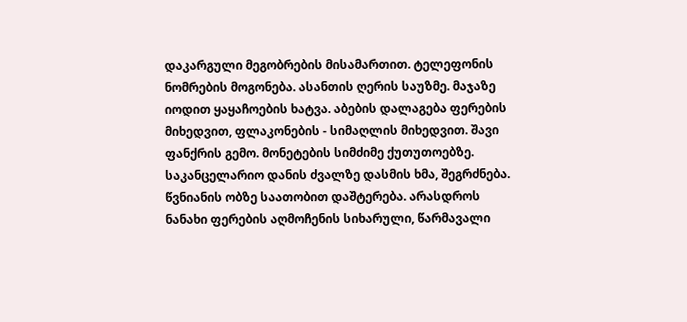დაკარგული მეგობრების მისამართით. ტელეფონის ნომრების მოგონება. ასანთის ღერის საუზმე. მაჯაზე იოდით ყაყაჩოების ხატვა. აბების დალაგება ფერების მიხედვით, ფლაკონების - სიმაღლის მიხედვით. შავი ფანქრის გემო. მონეტების სიმძიმე ქუთუთოებზე. საკანცელარიო დანის ძვალზე დასმის ხმა, შეგრძნება.
წვნიანის ობზე საათობით დაშტერება. არასდროს ნანახი ფერების აღმოჩენის სიხარული, წარმავალი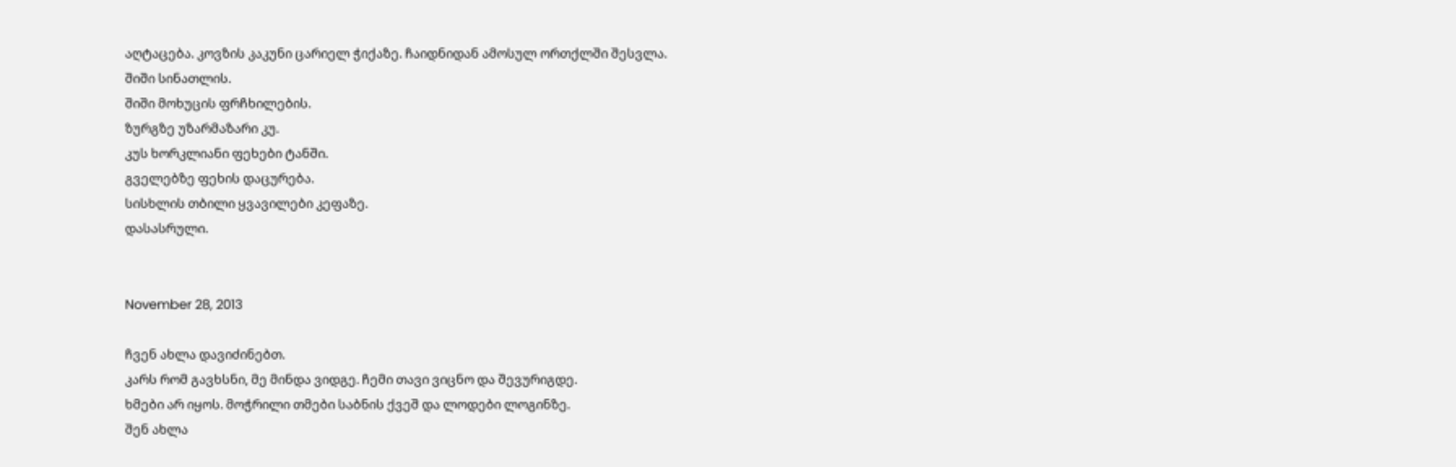აღტაცება. კოვზის კაკუნი ცარიელ ჭიქაზე. ჩაიდნიდან ამოსულ ორთქლში შესვლა.
შიში სინათლის.
შიში მოხუცის ფრჩხილების.
ზურგზე უზარმაზარი კუ.
კუს ხორკლიანი ფეხები ტანში.
გველებზე ფეხის დაცურება.
სისხლის თბილი ყვავილები კეფაზე.
დასასრული.


November 28, 2013

ჩვენ ახლა დავიძინებთ.
კარს რომ გავხსნი, მე მინდა ვიდგე. ჩემი თავი ვიცნო და შევურიგდე.
ხმები არ იყოს. მოჭრილი თმები საბნის ქვეშ და ლოდები ლოგინზე.
შენ ახლა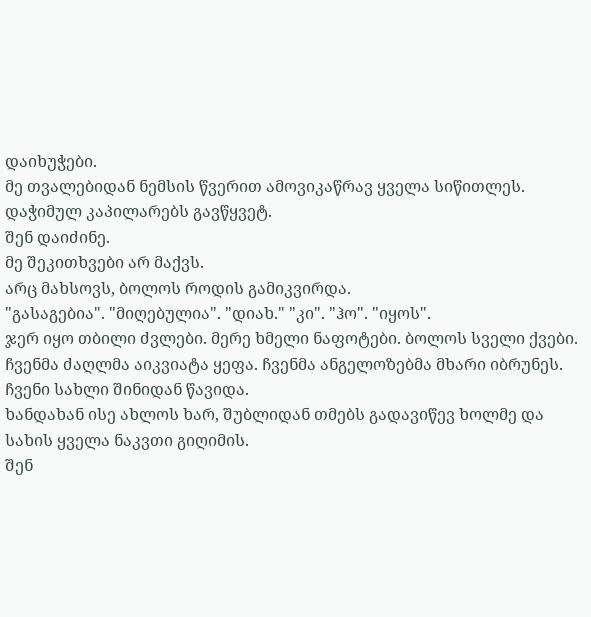დაიხუჭები.
მე თვალებიდან ნემსის წვერით ამოვიკაწრავ ყველა სიწითლეს. დაჭიმულ კაპილარებს გავწყვეტ.
შენ დაიძინე.
მე შეკითხვები არ მაქვს.
არც მახსოვს, ბოლოს როდის გამიკვირდა.
"გასაგებია". "მიღებულია". "დიახ." "კი". "ჰო". "იყოს".
ჯერ იყო თბილი ძვლები. მერე ხმელი ნაფოტები. ბოლოს სველი ქვები.
ჩვენმა ძაღლმა აიკვიატა ყეფა. ჩვენმა ანგელოზებმა მხარი იბრუნეს.
ჩვენი სახლი შინიდან წავიდა.
ხანდახან ისე ახლოს ხარ, შუბლიდან თმებს გადავიწევ ხოლმე და სახის ყველა ნაკვთი გიღიმის.
შენ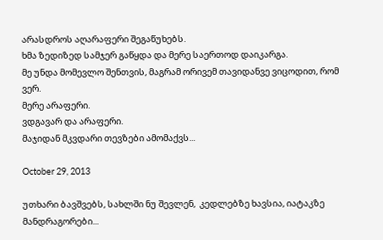არასდროს აღარაფერი შეგაწუხებს.
ხმა ზედიზედ სამჯერ გაწყდა და მერე საერთოდ დაიკარგა.
მე უნდა მომევლო შენთვის, მაგრამ ორივემ თავიდანვე ვიცოდით, რომ ვერ.
მერე არაფერი.
ვდგავარ და არაფერი.
მაჯიდან მკვდარი თევზები ამომაქვს...

October 29, 2013

უთხარი ბავშვებს, სახლში ნუ შევლენ,  კედლებზე ხავსია, იატაკზე მანდრაგორები...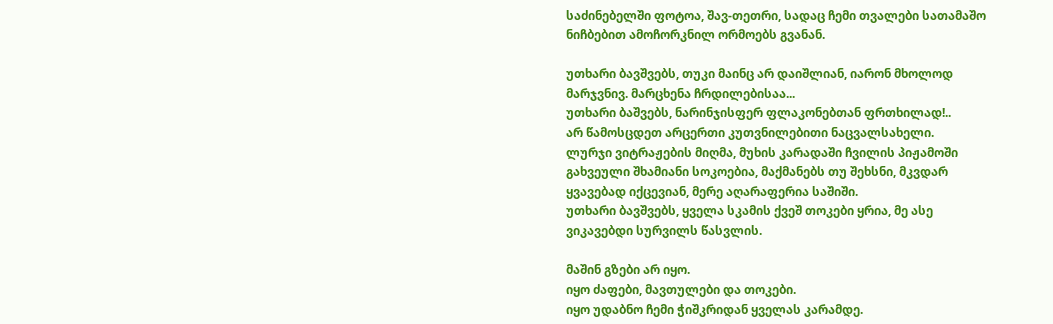საძინებელში ფოტოა, შავ-თეთრი, სადაც ჩემი თვალები სათამაშო ნიჩბებით ამოჩორკნილ ორმოებს გვანან.

უთხარი ბავშვებს, თუკი მაინც არ დაიშლიან, იარონ მხოლოდ მარჯვნივ. მარცხენა ჩრდილებისაა...
უთხარი ბაშვებს, ნარინჯისფერ ფლაკონებთან ფრთხილად!..
არ წამოსცდეთ არცერთი კუთვნილებითი ნაცვალსახელი.
ლურჯი ვიტრაჟების მიღმა, მუხის კარადაში ჩვილის პიჟამოში გახვეული შხამიანი სოკოებია, მაქმანებს თუ შეხსნი, მკვდარ ყვავებად იქცევიან, მერე აღარაფერია საშიში.
უთხარი ბავშვებს, ყველა სკამის ქვეშ თოკები ყრია, მე ასე ვიკავებდი სურვილს წასვლის.

მაშინ გზები არ იყო.
იყო ძაფები, მავთულები და თოკები.
იყო უდაბნო ჩემი ჭიშკრიდან ყველას კარამდე.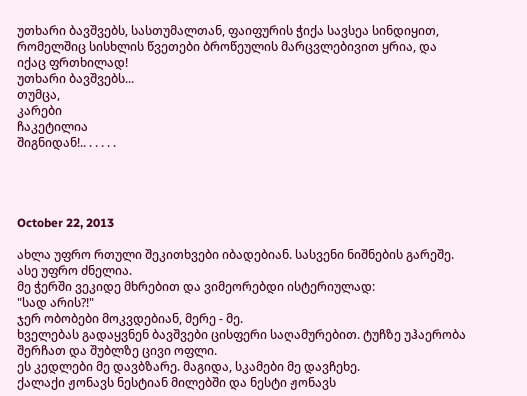უთხარი ბავშვებს, სასთუმალთან, ფაიფურის ჭიქა სავსეა სინდიყით, რომელშიც სისხლის წვეთები ბროწეულის მარცვლებივით ყრია, და იქაც ფრთხილად!
უთხარი ბავშვებს...
თუმცა,
კარები
ჩაკეტილია
შიგნიდან!.. . . . . .




October 22, 2013

ახლა უფრო რთული შეკითხვები იბადებიან. სასვენი ნიშნების გარეშე.
ასე უფრო ძნელია.
მე ჭერში ვეკიდე მხრებით და ვიმეორებდი ისტერიულად:
"სად არის?!"
ჯერ ობობები მოკვდებიან, მერე - მე.
ხველებას გადაყვნენ ბავშვები ცისფერი საღამურებით. ტუჩზე უჰაერობა შერჩათ და შუბლზე ცივი ოფლი.
ეს კედლები მე დავბზარე. მაგიდა, სკამები მე დავჩეხე.
ქალაქი ჟონავს ნესტიან მილებში და ნესტი ჟონავს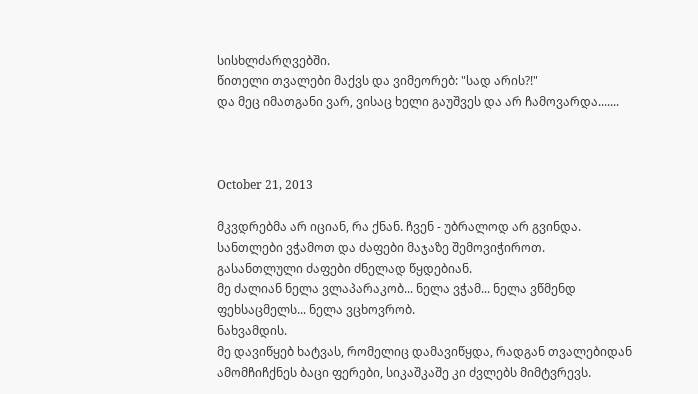სისხლძარღვებში.
წითელი თვალები მაქვს და ვიმეორებ: "სად არის?!"
და მეც იმათგანი ვარ, ვისაც ხელი გაუშვეს და არ ჩამოვარდა.......



October 21, 2013

მკვდრებმა არ იციან, რა ქნან. ჩვენ - უბრალოდ არ გვინდა.
სანთლები ვჭამოთ და ძაფები მაჯაზე შემოვიჭიროთ.
გასანთლული ძაფები ძნელად წყდებიან.
მე ძალიან ნელა ვლაპარაკობ... ნელა ვჭამ... ნელა ვწმენდ ფეხსაცმელს... ნელა ვცხოვრობ.
ნახვამდის.
მე დავიწყებ ხატვას, რომელიც დამავიწყდა, რადგან თვალებიდან ამომჩიჩქნეს ბაცი ფერები, სიკაშკაშე კი ძვლებს მიმტვრევს.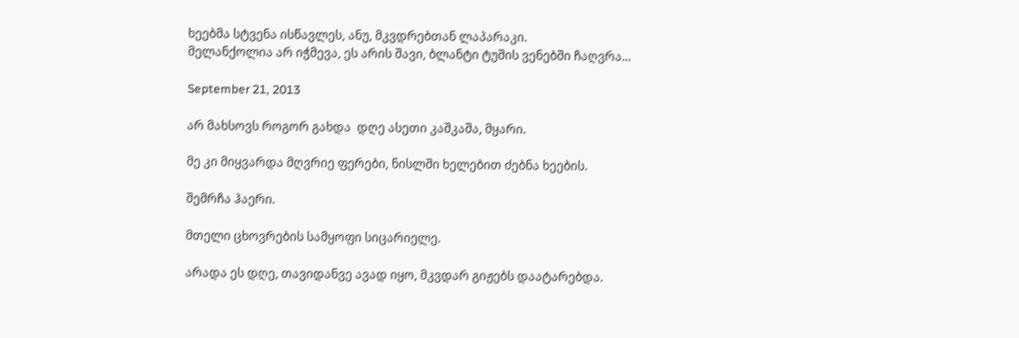ხეებმა სტვენა ისწავლეს, ანუ, მკვდრებთან ლაპარაკი.
მელანქოლია არ იჭმევა, ეს არის შავი, ბლანტი ტუშის ვენებში ჩაღვრა...

September 21, 2013

არ მახსოვს როგორ გახდა  დღე ასეთი კაშკაშა, მყარი.

მე კი მიყვარდა მღვრიე ფერები, ნისლში ხელებით ძებნა ხეების.

შემრჩა ჰაერი.

მთელი ცხოვრების სამყოფი სიცარიელე.

არადა ეს დღე, თავიდანვე ავად იყო, მკვდარ გიჟებს დაატარებდა.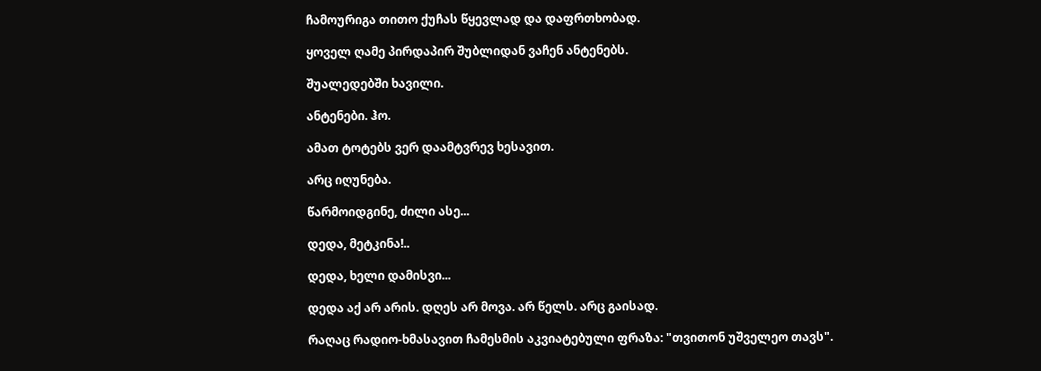ჩამოურიგა თითო ქუჩას წყევლად და დაფრთხობად.

ყოველ ღამე პირდაპირ შუბლიდან ვაჩენ ანტენებს.

შუალედებში ხავილი.

ანტენები. ჰო.

ამათ ტოტებს ვერ დაამტვრევ ხესავით.

არც იღუნება.

წარმოიდგინე, ძილი ასე...

დედა, მეტკინა!..

დედა, ხელი დამისვი...

დედა აქ არ არის. დღეს არ მოვა. არ წელს. არც გაისად.

რაღაც რადიო-ხმასავით ჩამესმის აკვიატებული ფრაზა: "თვითონ უშველეო თავს".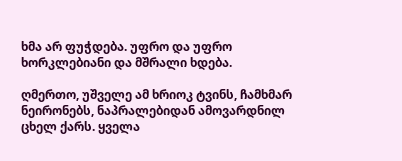ხმა არ ფუჭდება. უფრო და უფრო ხორკლებიანი და მშრალი ხდება.

ღმერთო, უშველე ამ ხრიოკ ტვინს, ჩამხმარ ნეირონებს, ნაპრალებიდან ამოვარდნილ ცხელ ქარს. ყველა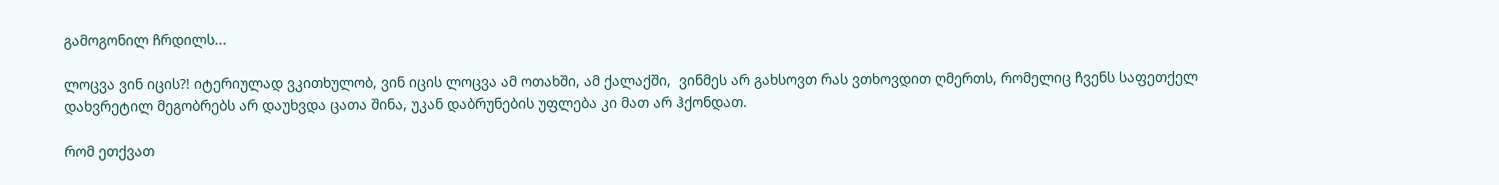გამოგონილ ჩრდილს...

ლოცვა ვინ იცის?! იტერიულად ვკითხულობ, ვინ იცის ლოცვა ამ ოთახში, ამ ქალაქში,  ვინმეს არ გახსოვთ რას ვთხოვდით ღმერთს, რომელიც ჩვენს საფეთქელ დახვრეტილ მეგობრებს არ დაუხვდა ცათა შინა, უკან დაბრუნების უფლება კი მათ არ ჰქონდათ.

რომ ეთქვათ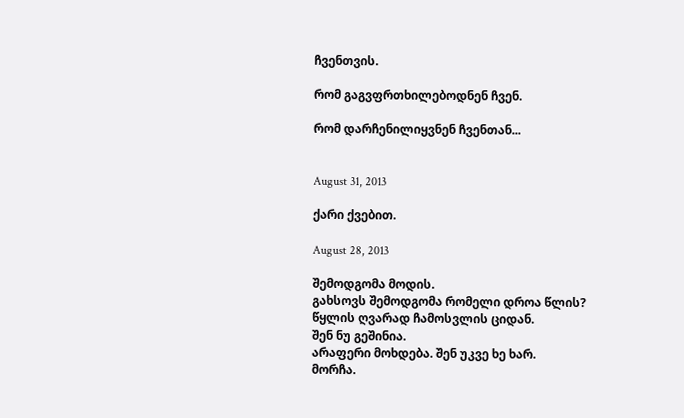ჩვენთვის.

რომ გაგვფრთხილებოდნენ ჩვენ.

რომ დარჩენილიყვნენ ჩვენთან...


August 31, 2013

ქარი ქვებით.

August 28, 2013

შემოდგომა მოდის.
გახსოვს შემოდგომა რომელი დროა წლის?
წყლის ღვარად ჩამოსვლის ციდან.
შენ ნუ გეშინია.
არაფერი მოხდება. შენ უკვე ხე ხარ.
მორჩა.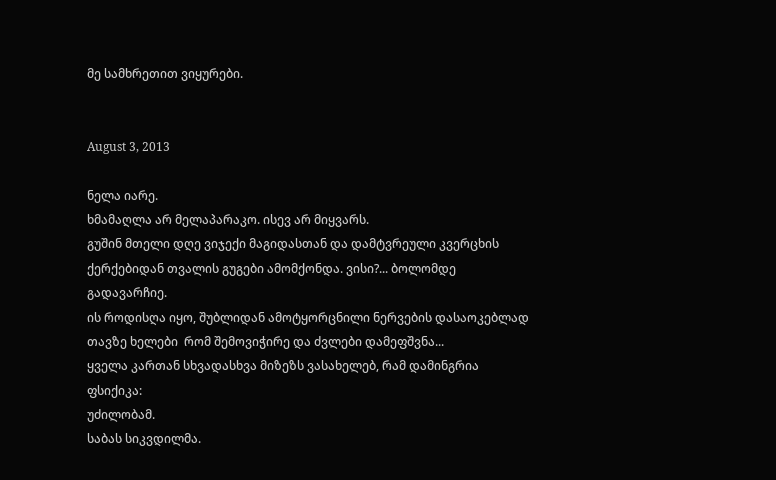მე სამხრეთით ვიყურები.


August 3, 2013

ნელა იარე.
ხმამაღლა არ მელაპარაკო. ისევ არ მიყვარს.
გუშინ მთელი დღე ვიჯექი მაგიდასთან და დამტვრეული კვერცხის ქერქებიდან თვალის გუგები ამომქონდა. ვისი?... ბოლომდე გადავარჩიე.
ის როდისღა იყო, შუბლიდან ამოტყორცნილი ნერვების დასაოკებლად თავზე ხელები  რომ შემოვიჭირე და ძვლები დამეფშვნა...
ყველა კართან სხვადასხვა მიზეზს ვასახელებ, რამ დამინგრია ფსიქიკა:
უძილობამ.
საბას სიკვდილმა.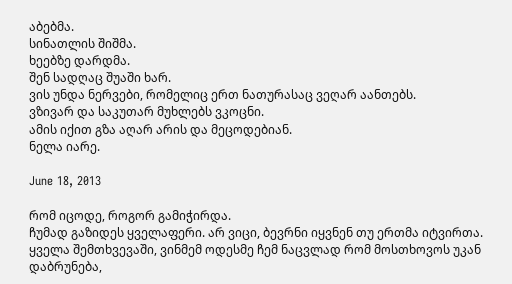აბებმა.
სინათლის შიშმა.
ხეებზე დარდმა.
შენ სადღაც შუაში ხარ.
ვის უნდა ნერვები, რომელიც ერთ ნათურასაც ვეღარ აანთებს.
ვზივარ და საკუთარ მუხლებს ვკოცნი.
ამის იქით გზა აღარ არის და მეცოდებიან.
ნელა იარე.

June 18, 2013

რომ იცოდე, როგორ გამიჭირდა.
ჩუმად გაზიდეს ყველაფერი. არ ვიცი, ბევრნი იყვნენ თუ ერთმა იტვირთა.
ყველა შემთხვევაში, ვინმემ ოდესმე ჩემ ნაცვლად რომ მოსთხოვოს უკან დაბრუნება,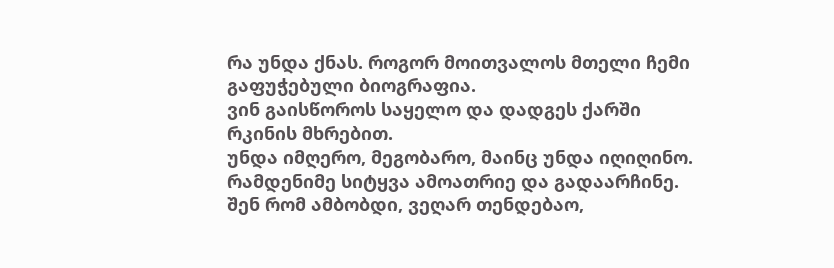რა უნდა ქნას. როგორ მოითვალოს მთელი ჩემი გაფუჭებული ბიოგრაფია.
ვინ გაისწოროს საყელო და დადგეს ქარში რკინის მხრებით.
უნდა იმღერო, მეგობარო, მაინც უნდა იღიღინო. რამდენიმე სიტყვა ამოათრიე და გადაარჩინე.
შენ რომ ამბობდი, ვეღარ თენდებაო,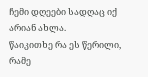ჩემი დღეები სადღაც იქ არიან ახლა.
წაიკითხე რა ეს წერილი, რამე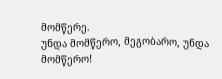მომწერე.
უნდა მომწერო, მეგობარო, უნდა მომწერო!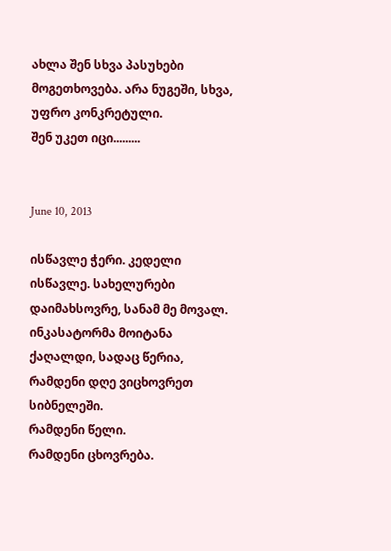ახლა შენ სხვა პასუხები მოგეთხოვება. არა ნუგეში, სხვა, უფრო კონკრეტული.
შენ უკეთ იცი.........


June 10, 2013

ისწავლე ჭერი. კედელი ისწავლე. სახელურები დაიმახსოვრე, სანამ მე მოვალ.
ინკასატორმა მოიტანა ქაღალდი, სადაც წერია, რამდენი დღე ვიცხოვრეთ სიბნელეში.
რამდენი წელი.
რამდენი ცხოვრება.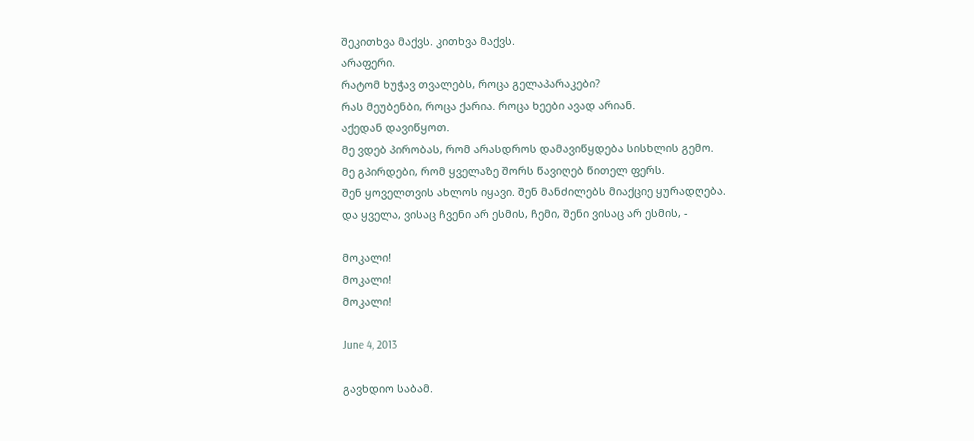შეკითხვა მაქვს. კითხვა მაქვს.
არაფერი.
რატომ ხუჭავ თვალებს, როცა გელაპარაკები?
რას მეუბენბი, როცა ქარია. როცა ხეები ავად არიან.
აქედან დავიწყოთ.
მე ვდებ პირობას, რომ არასდროს დამავიწყდება სისხლის გემო.
მე გპირდები, რომ ყველაზე შორს წავიღებ წითელ ფერს.
შენ ყოველთვის ახლოს იყავი. შენ მანძილებს მიაქციე ყურადღება.
და ყველა, ვისაც ჩვენი არ ესმის, ჩემი, შენი ვისაც არ ესმის, -

მოკალი!
მოკალი!
მოკალი!

June 4, 2013

გავხდიო საბამ.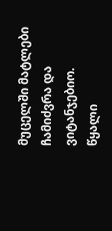მუცელში მატლები ჩამიძვრა და ვიტანჯებიო.
წყალი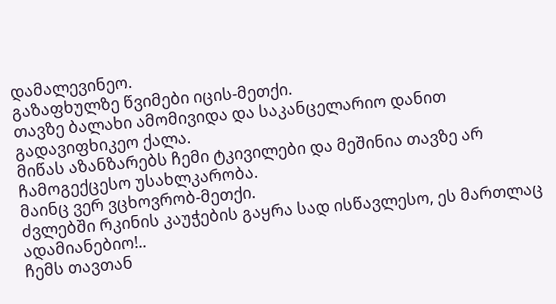დამალევინეო.
გაზაფხულზე წვიმები იცის-მეთქი.
თავზე ბალახი ამომივიდა და საკანცელარიო დანით გადავიფხიკეო ქალა.
მიწას აზანზარებს ჩემი ტკივილები და მეშინია თავზე არ ჩამოგექცესო უსახლკარობა.
მაინც ვერ ვცხოვრობ-მეთქი.
ძვლებში რკინის კაუჭების გაყრა სად ისწავლესო, ეს მართლაც ადამიანებიო!..
ჩემს თავთან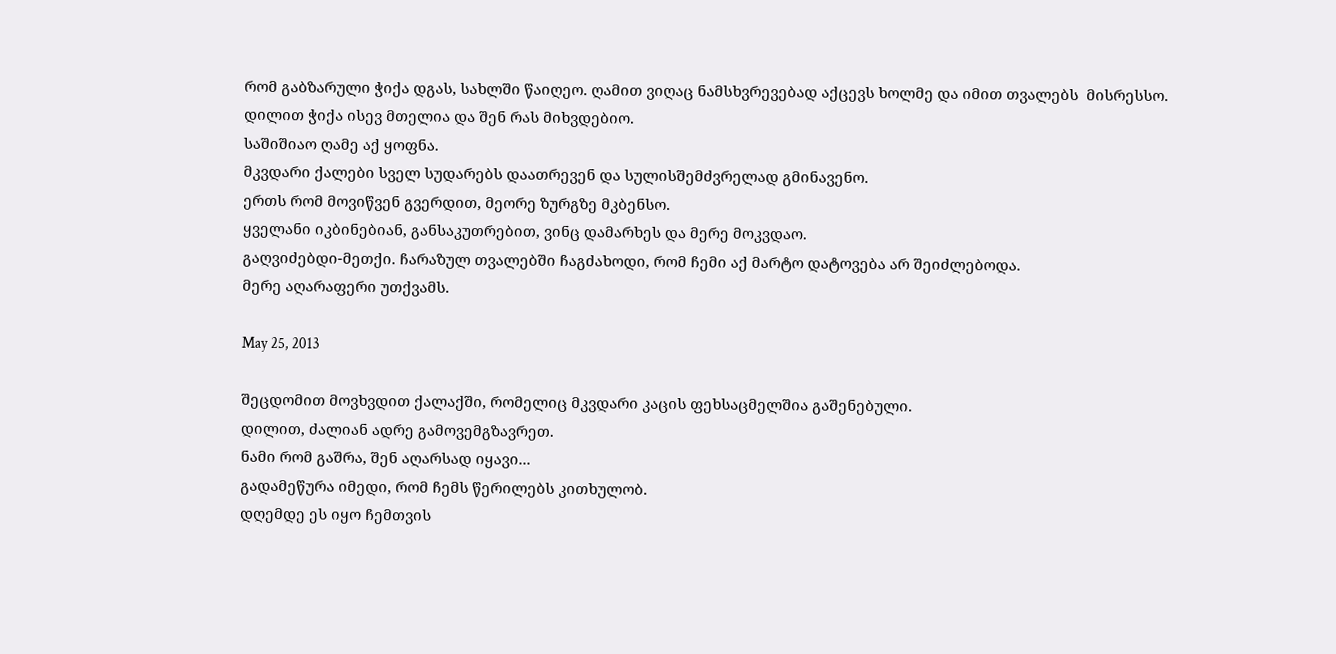რომ გაბზარული ჭიქა დგას, სახლში წაიღეო. ღამით ვიღაც ნამსხვრევებად აქცევს ხოლმე და იმით თვალებს  მისრესსო.
დილით ჭიქა ისევ მთელია და შენ რას მიხვდებიო.
საშიშიაო ღამე აქ ყოფნა.
მკვდარი ქალები სველ სუდარებს დაათრევენ და სულისშემძვრელად გმინავენო.
ერთს რომ მოვიწვენ გვერდით, მეორე ზურგზე მკბენსო.
ყველანი იკბინებიან, განსაკუთრებით, ვინც დამარხეს და მერე მოკვდაო.
გაღვიძებდი-მეთქი. ჩარაზულ თვალებში ჩაგძახოდი, რომ ჩემი აქ მარტო დატოვება არ შეიძლებოდა.
მერე აღარაფერი უთქვამს.

May 25, 2013

შეცდომით მოვხვდით ქალაქში, რომელიც მკვდარი კაცის ფეხსაცმელშია გაშენებული.
დილით, ძალიან ადრე გამოვემგზავრეთ.
ნამი რომ გაშრა, შენ აღარსად იყავი...
გადამეწურა იმედი, რომ ჩემს წერილებს კითხულობ.
დღემდე ეს იყო ჩემთვის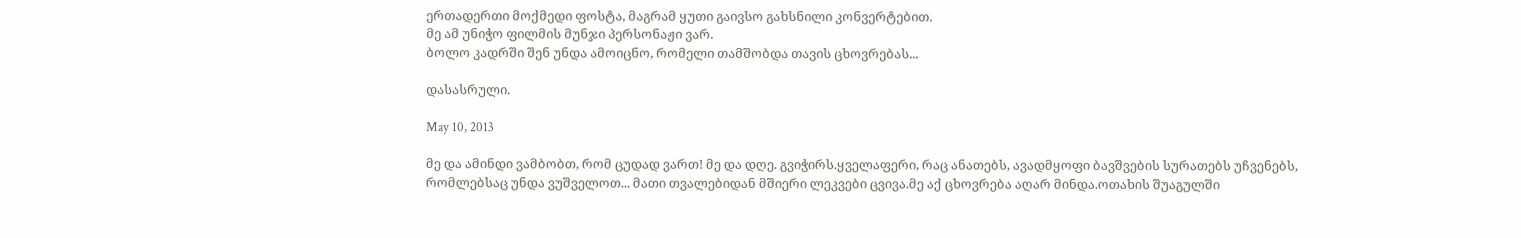ერთადერთი მოქმედი ფოსტა, მაგრამ ყუთი გაივსო გახსნილი კონვერტებით.
მე ამ უნიჭო ფილმის მუნჯი პერსონაჟი ვარ.
ბოლო კადრში შენ უნდა ამოიცნო, რომელი თამშობდა თავის ცხოვრებას...

დასასრული.

May 10, 2013

მე და ამინდი ვამბობთ, რომ ცუდად ვართ! მე და დღე. გვიჭირს.ყველაფერი, რაც ანათებს, ავადმყოფი ბავშვების სურათებს უჩვენებს, რომლებსაც უნდა ვუშველოთ... მათი თვალებიდან მშიერი ლეკვები ცვივა.მე აქ ცხოვრება აღარ მინდა.ოთახის შუაგულში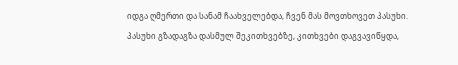იდგა ღმერთი და სანამ ჩაახველებდა, ჩვენ მას მოვთხოვეთ პასუხი. პასუხი გზადაგზა დასმულ შეკითხვებზე, კითხვები დაგვავიწყდა,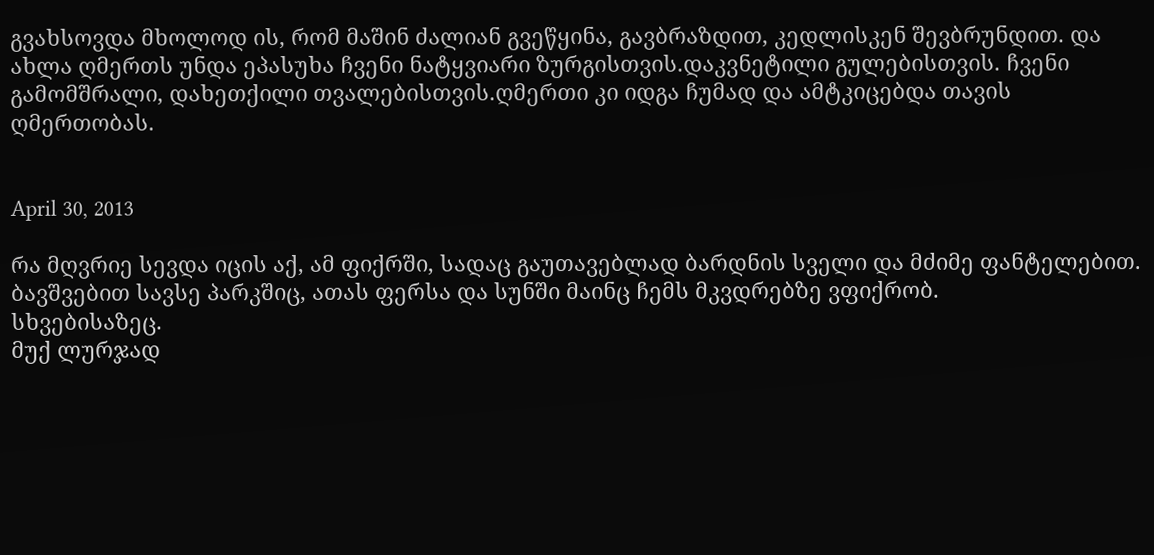გვახსოვდა მხოლოდ ის, რომ მაშინ ძალიან გვეწყინა, გავბრაზდით, კედლისკენ შევბრუნდით. და ახლა ღმერთს უნდა ეპასუხა ჩვენი ნატყვიარი ზურგისთვის.დაკვნეტილი გულებისთვის. ჩვენი გამომშრალი, დახეთქილი თვალებისთვის.ღმერთი კი იდგა ჩუმად და ამტკიცებდა თავის ღმერთობას.


April 30, 2013

რა მღვრიე სევდა იცის აქ, ამ ფიქრში, სადაც გაუთავებლად ბარდნის სველი და მძიმე ფანტელებით.
ბავშვებით სავსე პარკშიც, ათას ფერსა და სუნში მაინც ჩემს მკვდრებზე ვფიქრობ.
სხვებისაზეც.
მუქ ლურჯად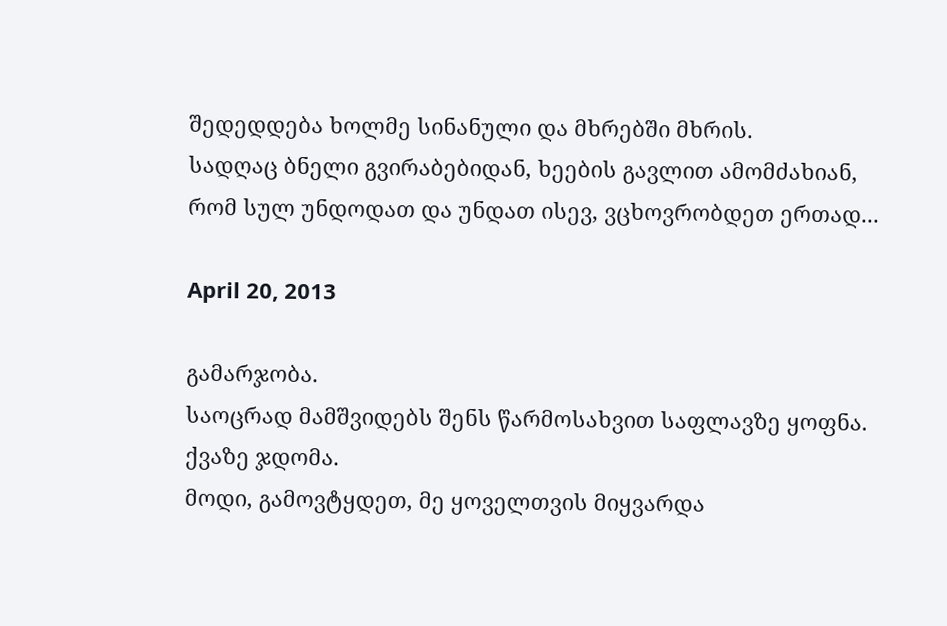შედედდება ხოლმე სინანული და მხრებში მხრის.
სადღაც ბნელი გვირაბებიდან, ხეების გავლით ამომძახიან, რომ სულ უნდოდათ და უნდათ ისევ, ვცხოვრობდეთ ერთად...

April 20, 2013

გამარჯობა.
საოცრად მამშვიდებს შენს წარმოსახვით საფლავზე ყოფნა. ქვაზე ჯდომა.
მოდი, გამოვტყდეთ, მე ყოველთვის მიყვარდა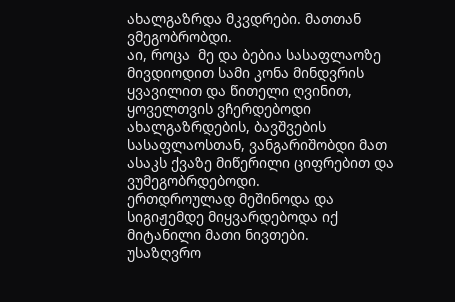ახალგაზრდა მკვდრები. მათთან ვმეგობრობდი.
აი, როცა  მე და ბებია სასაფლაოზე მივდიოდით სამი კონა მინდვრის ყვავილით და წითელი ღვინით, ყოველთვის ვჩერდებოდი ახალგაზრდების, ბავშვების სასაფლაოსთან, ვანგარიშობდი მათ ასაკს ქვაზე მიწერილი ციფრებით და ვუმეგობრდებოდი.
ერთდროულად მეშინოდა და სიგიჟემდე მიყვარდებოდა იქ მიტანილი მათი ნივთები.
უსაზღვრო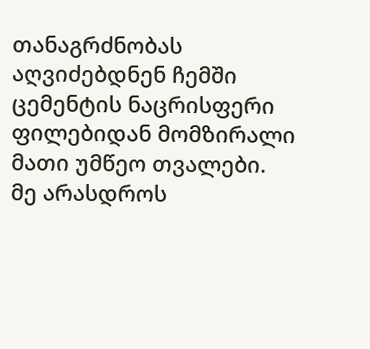თანაგრძნობას აღვიძებდნენ ჩემში ცემენტის ნაცრისფერი ფილებიდან მომზირალი მათი უმწეო თვალები.
მე არასდროს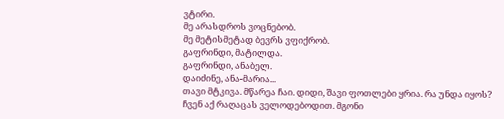ვტირი.
მე არასდროს ვოცნებობ.
მე მეტისმეტად ბევრს ვფიქრობ.
გაფრინდი, მატილდა.
გაფრინდი, ანაბელ.
დაიძინე, ანა-მარია...
თავი მტკივა. მწარეა ჩაი. დიდი, შავი ფოთლები ყრია. რა უნდა იყოს?
ჩვენ აქ რაღაცას ველოდებოდით. მგონი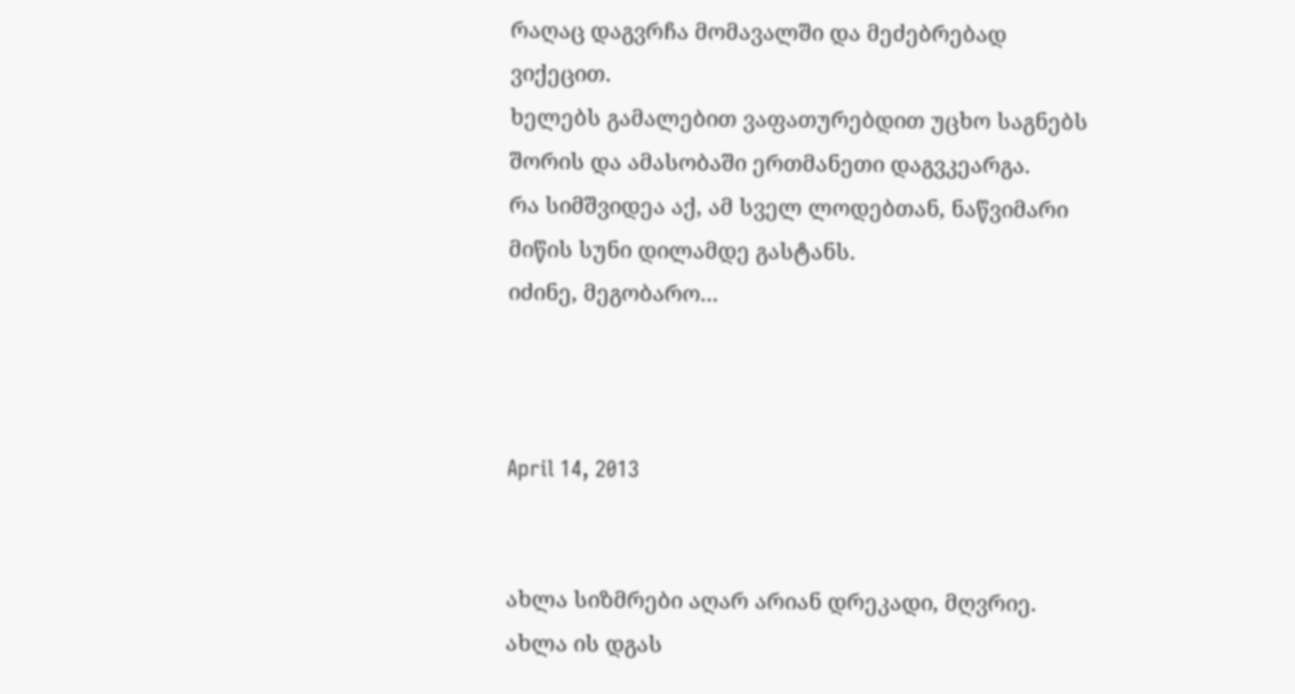რაღაც დაგვრჩა მომავალში და მეძებრებად ვიქეცით.
ხელებს გამალებით ვაფათურებდით უცხო საგნებს შორის და ამასობაში ერთმანეთი დაგვკეარგა.
რა სიმშვიდეა აქ, ამ სველ ლოდებთან, ნაწვიმარი მიწის სუნი დილამდე გასტანს.
იძინე, მეგობარო...



April 14, 2013


ახლა სიზმრები აღარ არიან დრეკადი, მღვრიე.
ახლა ის დგას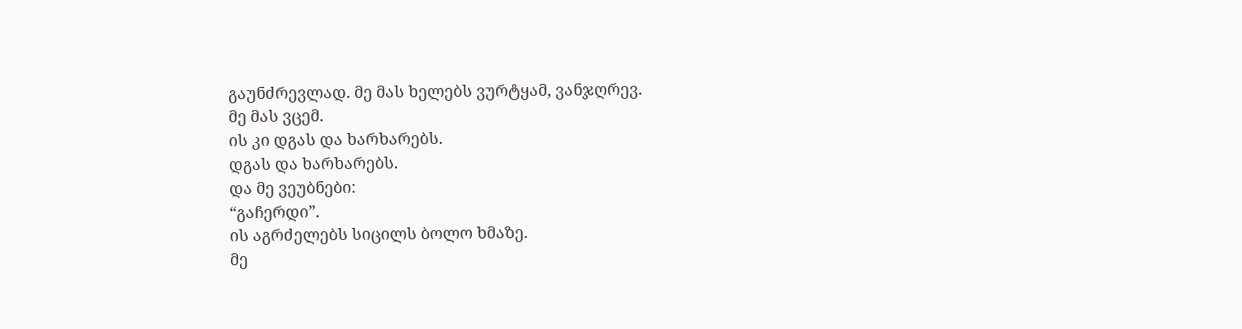გაუნძრევლად. მე მას ხელებს ვურტყამ, ვანჯღრევ.
მე მას ვცემ.
ის კი დგას და ხარხარებს.
დგას და ხარხარებს.
და მე ვეუბნები:
“გაჩერდი”.
ის აგრძელებს სიცილს ბოლო ხმაზე.
მე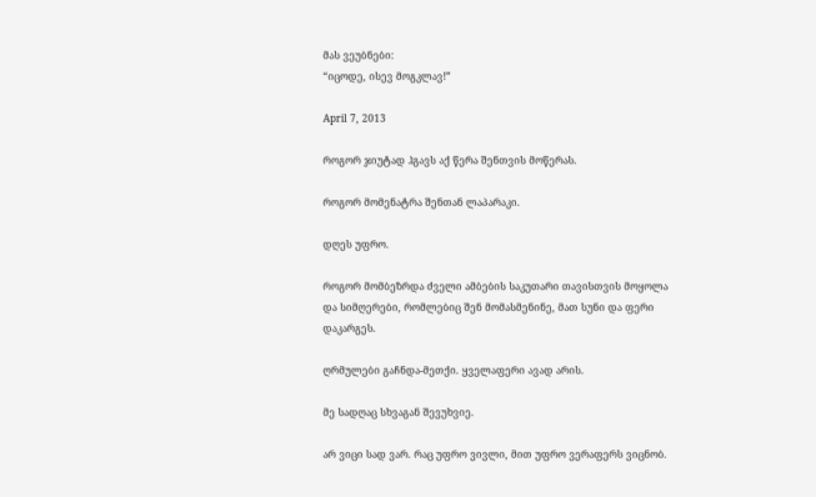მას ვეუბნები:
“იცოდე, ისევ მოგკლავ!”

April 7, 2013

როგორ ჯიუტად ჰგავს აქ წერა შენთვის მოწერას.

როგორ მომენატრა შენთან ლაპარაკი.

დღეს უფრო.

როგორ მომბეზრდა ძველი ამბების საკუთარი თავისთვის მოყოლა და სიმღერები, რომლებიც შენ მომასმენინე, მათ სუნი და ფერი დაკარგეს.

ღრმულები გაჩნდა-მეთქი. ყველაფერი ავად არის.

მე სადღაც სხვაგან შევუხვიე.

არ ვიცი სად ვარ. რაც უფრო ვივლი, მით უფრო ვერაფერს ვიცნობ.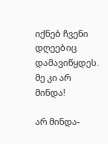იქნებ ჩვენი დღეებიც დამავიწყდეს.
მე კი არ მინდა!

არ მინდა-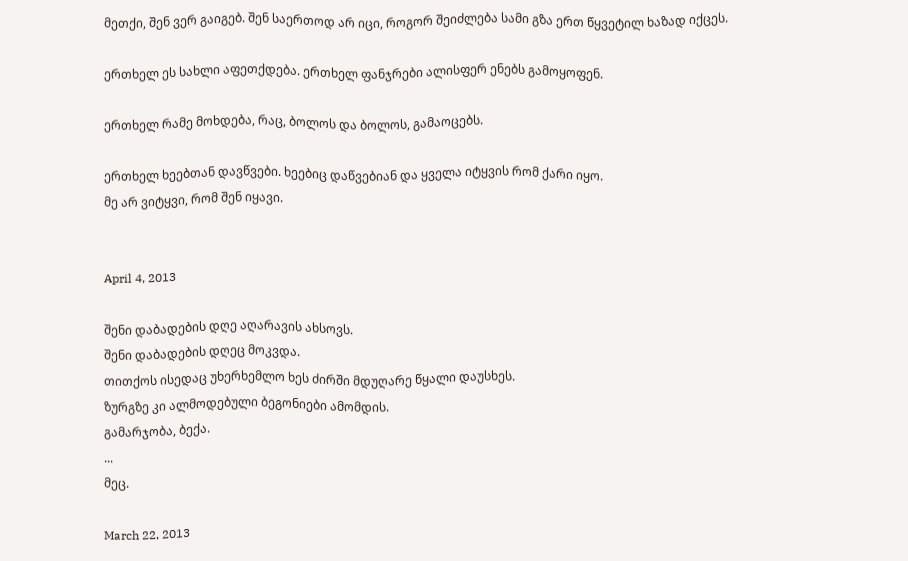მეთქი, შენ ვერ გაიგებ. შენ საერთოდ არ იცი, როგორ შეიძლება სამი გზა ერთ წყვეტილ ხაზად იქცეს.

ერთხელ ეს სახლი აფეთქდება. ერთხელ ფანჯრები ალისფერ ენებს გამოყოფენ.

ერთხელ რამე მოხდება, რაც, ბოლოს და ბოლოს, გამაოცებს.

ერთხელ ხეებთან დავწვები. ხეებიც დაწვებიან და ყველა იტყვის რომ ქარი იყო.
მე არ ვიტყვი, რომ შენ იყავი.


April 4, 2013

შენი დაბადების დღე აღარავის ახსოვს.
შენი დაბადების დღეც მოკვდა.
თითქოს ისედაც უხერხემლო ხეს ძირში მდუღარე წყალი დაუსხეს.
ზურგზე კი ალმოდებული ბეგონიები ამომდის.
გამარჯობა, ბექა.
...
მეც.

March 22, 2013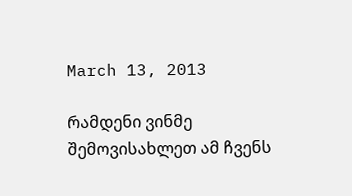March 13, 2013

რამდენი ვინმე შემოვისახლეთ ამ ჩვენს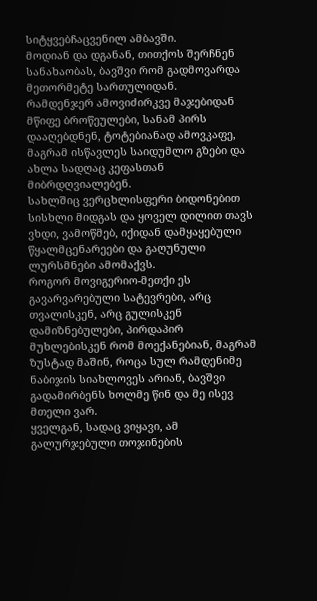სიტყვებჩაცვენილ ამბავში.
მოდიან და დგანან, თითქოს შერჩნენ სანახაობას, ბავშვი რომ გადმოვარდა  მეთორმეტე სართულიდან.
რამდენჯერ ამოვიძირკვე მაჯებიდან მწიფე ბროწეულები, სანამ პირს დააღებდნენ, ტოტებიანად ამოვკაფე, მაგრამ ისწავლეს საიდუმლო გზები და ახლა სადღაც კეფასთან მიბრდღვიალებენ.
სახლშიც ვერცხლისფერი ბიდონებით სისხლი მიდგას და ყოველ დილით თავს ვხდი, ვამოწმებ, იქიდან დამყაყებული წყალმცენარეები და გაღუნული ლურსმნები ამომაქვს.
როგორ მოვიგერიო-მეთქი ეს გავარვარებული სატევრები, არც თვალისკენ, არც გულისკენ დამიზნებულები, პირდაპირ მუხლებისკენ რომ მოექანებიან, მაგრამ ზუსტად მაშინ, როცა სულ რამდენიმე ნაბიჯის სიახლოვეს არიან, ბავშვი გადამირბენს ხოლმე წინ და მე ისევ მთელი ვარ.
ყველგან, სადაც ვიყავი, ამ გალურჯებული თოჯინების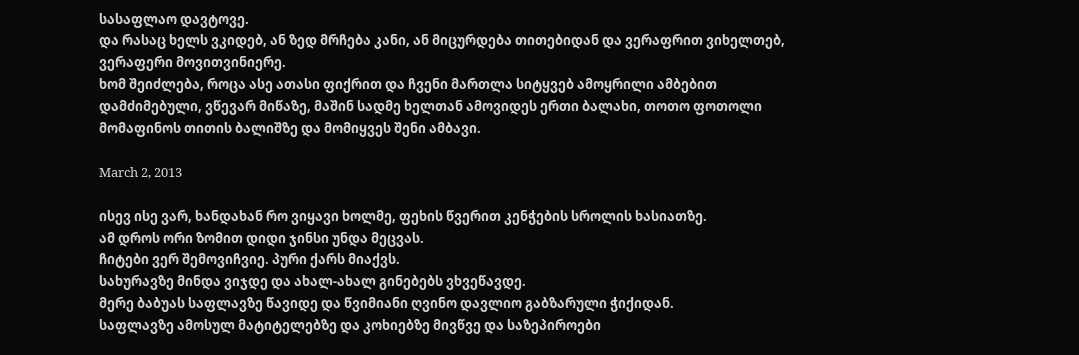სასაფლაო დავტოვე.
და რასაც ხელს ვკიდებ, ან ზედ მრჩება კანი, ან მიცურდება თითებიდან და ვერაფრით ვიხელთებ, ვერაფერი მოვითვინიერე.
ხომ შეიძლება, როცა ასე ათასი ფიქრით და ჩვენი მართლა სიტყვებ ამოყრილი ამბებით დამძიმებული, ვწევარ მიწაზე, მაშინ სადმე ხელთან ამოვიდეს ერთი ბალახი, თოთო ფოთოლი მომაფინოს თითის ბალიშზე და მომიყვეს შენი ამბავი.

March 2, 2013

ისევ ისე ვარ, ხანდახან რო ვიყავი ხოლმე, ფეხის წვერით კენჭების სროლის ხასიათზე.
ამ დროს ორი ზომით დიდი ჯინსი უნდა მეცვას.
ჩიტები ვერ შემოვიჩვიე. პური ქარს მიაქვს.
სახურავზე მინდა ვიჯდე და ახალ-ახალ გინებებს ვხვეწავდე.
მერე ბაბუას საფლავზე წავიდე და წვიმიანი ღვინო დავლიო გაბზარული ჭიქიდან.
საფლავზე ამოსულ მატიტელებზე და კოხიებზე მივწვე და საზეპიროები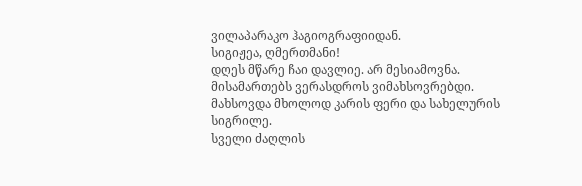ვილაპარაკო ჰაგიოგრაფიიდან.
სიგიჟეა, ღმერთმანი!
დღეს მწარე ჩაი დავლიე. არ მესიამოვნა.
მისამართებს ვერასდროს ვიმახსოვრებდი. მახსოვდა მხოლოდ კარის ფერი და სახელურის სიგრილე.
სველი ძაღლის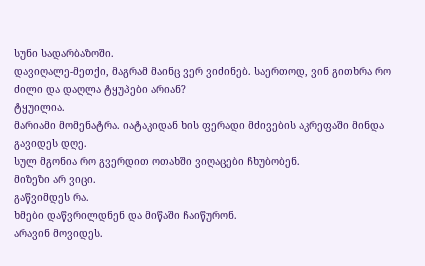სუნი სადარბაზოში.
დავიღალე-მეთქი, მაგრამ მაინც ვერ ვიძინებ. საერთოდ, ვინ გითხრა რო ძილი და დაღლა ტყუპები არიან?
ტყუილია.
მარიამი მომენატრა. იატაკიდან ხის ფერადი მძივების აკრეფაში მინდა გავიდეს დღე.
სულ მგონია რო გვერდით ოთახში ვიღაცები ჩხუბობენ.
მიზეზი არ ვიცი.
გაწვიმდეს რა.
ხმები დაწვრილდნენ და მიწაში ჩაიწურონ.
არავინ მოვიდეს.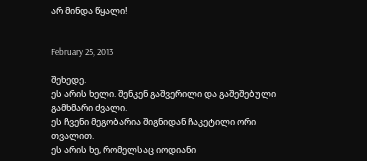არ მინდა წყალი!


February 25, 2013

შეხედე.
ეს არის ხელი. შენკენ გაშვერილი და გაშეშებული გამხმარი ძვალი.
ეს ჩვენი მეგობარია შიგნიდან ჩაკეტილი ორი თვალით.
ეს არის ხე, რომელსაც იოდიანი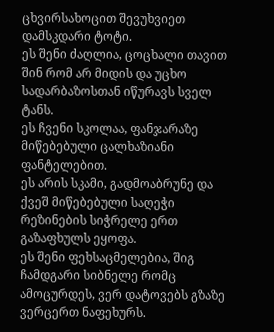ცხვირსახოცით შევუხვიეთ დამსკდარი ტოტი.
ეს შენი ძაღლია, ცოცხალი თავით შინ რომ არ მიდის და უცხო სადარბაზოსთან იწურავს სველ ტანს.
ეს ჩვენი სკოლაა, ფანჯარაზე მიწებებული ცალხაზიანი ფანტელებით.
ეს არის სკამი, გადმოაბრუნე და ქვეშ მიწებებული საღეჭი რეზინების სიჭრელე ერთ გაზაფხულს ეყოფა.
ეს შენი ფეხსაცმელებია, შიგ ჩამდგარი სიბნელე რომც ამოცურდეს, ვერ დატოვებს გზაზე ვერცერთ ნაფეხურს.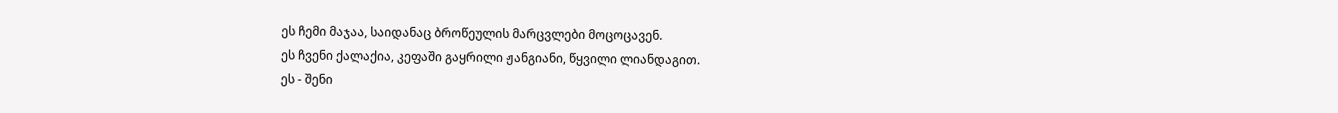ეს ჩემი მაჯაა, საიდანაც ბროწეულის მარცვლები მოცოცავენ.
ეს ჩვენი ქალაქია, კეფაში გაყრილი ჟანგიანი, წყვილი ლიანდაგით.
ეს - შენი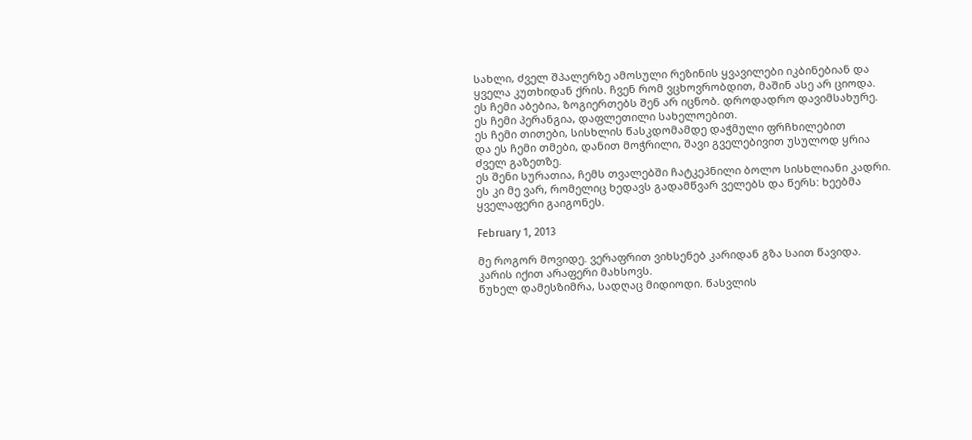სახლი, ძველ შპალერზე ამოსული რეზინის ყვავილები იკბინებიან და ყველა კუთხიდან ქრის. ჩვენ რომ ვცხოვრობდით, მაშინ ასე არ ციოდა.
ეს ჩემი აბებია, ზოგიერთებს შენ არ იცნობ. დროდადრო დავიმსახურე.
ეს ჩემი პერანგია, დაფლეთილი სახელოებით.
ეს ჩემი თითები, სისხლის წასკდომამდე დაჭმული ფრჩხილებით
და ეს ჩემი თმები, დანით მოჭრილი, შავი გველებივით უსულოდ ყრია ძველ გაზეთზე.
ეს შენი სურათია, ჩემს თვალებში ჩატკეპნილი ბოლო სისხლიანი კადრი.
ეს კი მე ვარ, რომელიც ხედავს გადამწვარ ველებს და წერს: ხეებმა ყველაფერი გაიგონეს.

February 1, 2013

მე როგორ მოვიდე. ვერაფრით ვიხსენებ კარიდან გზა საით წავიდა.
კარის იქით არაფერი მახსოვს.
წუხელ დამესზიმრა, სადღაც მიდიოდი. წასვლის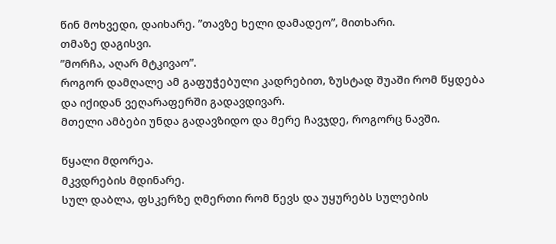წინ მოხვედი, დაიხარე. ”თავზე ხელი დამადეო”, მითხარი.
თმაზე დაგისვი.
”მორჩა, აღარ მტკივაო”.
როგორ დამღალე ამ გაფუჭებული კადრებით, ზუსტად შუაში რომ წყდება და იქიდან ვეღარაფერში გადავდივარ.
მთელი ამბები უნდა გადავზიდო და მერე ჩავჯდე, როგორც ნავში.

წყალი მდორეა.
მკვდრების მდინარე.
სულ დაბლა, ფსკერზე ღმერთი რომ წევს და უყურებს სულების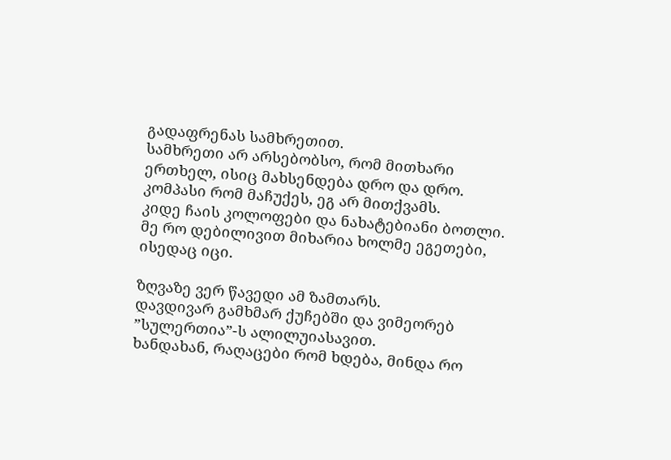გადაფრენას სამხრეთით.
სამხრეთი არ არსებობსო, რომ მითხარი ერთხელ, ისიც მახსენდება დრო და დრო.
კომპასი რომ მაჩუქეს, ეგ არ მითქვამს.
კიდე ჩაის კოლოფები და ნახატებიანი ბოთლი.
მე რო დებილივით მიხარია ხოლმე ეგეთები, ისედაც იცი.

ზღვაზე ვერ წავედი ამ ზამთარს.
დავდივარ გამხმარ ქუჩებში და ვიმეორებ ”სულერთია”-ს ალილუიასავით.
ხანდახან, რაღაცები რომ ხდება, მინდა რო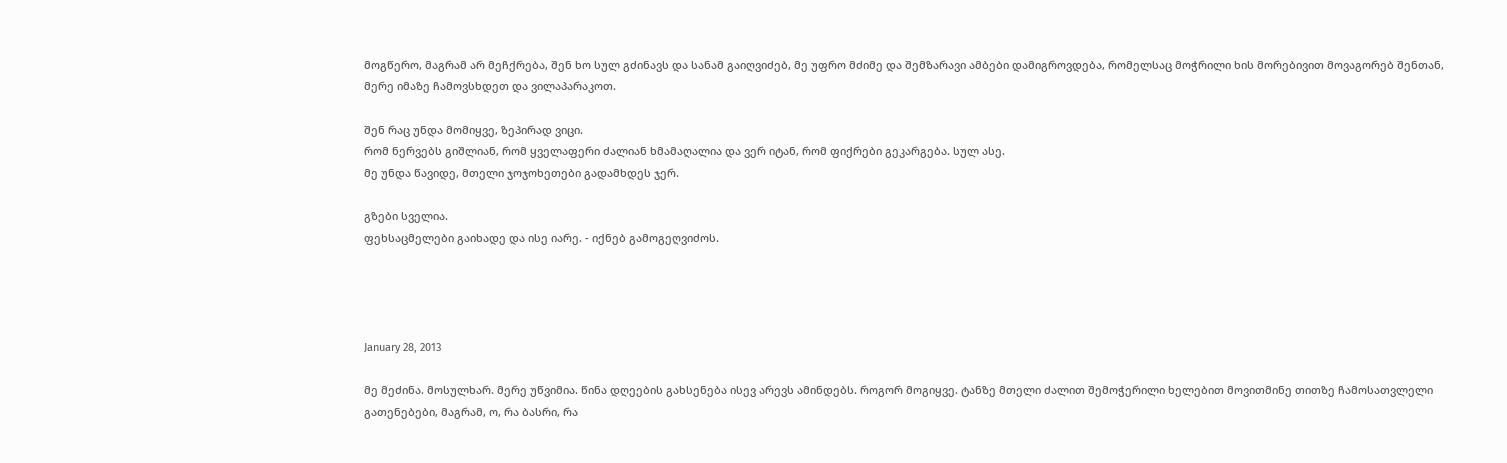მოგწერო, მაგრამ არ მეჩქრება, შენ ხო სულ გძინავს და სანამ გაიღვიძებ, მე უფრო მძიმე და შემზარავი ამბები დამიგროვდება, რომელსაც მოჭრილი ხის მორებივით მოვაგორებ შენთან, მერე იმაზე ჩამოვსხდეთ და ვილაპარაკოთ.

შენ რაც უნდა მომიყვე, ზეპირად ვიცი.
რომ ნერვებს გიშლიან, რომ ყველაფერი ძალიან ხმამაღალია და ვერ იტან, რომ ფიქრები გეკარგება. სულ ასე.
მე უნდა წავიდე, მთელი ჯოჯოხეთები გადამხდეს ჯერ.

გზები სველია.
ფეხსაცმელები გაიხადე და ისე იარე. - იქნებ გამოგეღვიძოს.




January 28, 2013

მე მეძინა. მოსულხარ. მერე უწვიმია. წინა დღეების გახსენება ისევ არევს ამინდებს. როგორ მოგიყვე. ტანზე მთელი ძალით შემოჭერილი ხელებით მოვითმინე თითზე ჩამოსათვლელი გათენებები, მაგრამ, ო, რა ბასრი, რა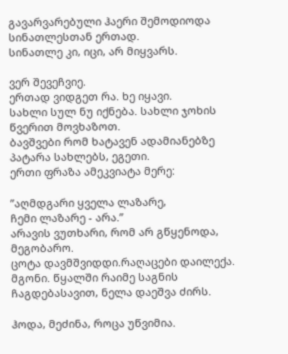გავარვარებული ჰაერი შემოდიოდა სინათლესთან ერთად.
სინათლე კი, იცი, არ მიყვარს.

ვერ შევეჩვიე.
ერთად ვიდგეთ რა. ხე იყავი.
სახლი სულ ნუ იქნება. სახლი ჯოხის წვერით მოვხაზოთ.
ბავშვები რომ ხატავენ ადამიანებზე პატარა სახლებს, ეგეთი.
ერთი ფრაზა ამეკვიატა მერე:

”აღმდგარი ყველა ლაზარე,
ჩემი ლაზარე - არა.”
არავის ვუთხარი, რომ არ გწყენოდა, მეგობარო.
ცოტა დავმშვიდდი.რაღაცები დაილექა. მგონი. წყალში რაიმე საგნის ჩაგდებასავით, ნელა დაეშვა ძირს.

ჰოდა, მეძინა, როცა უწვიმია.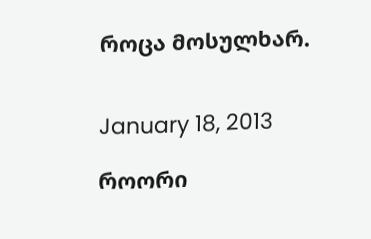როცა მოსულხარ.


January 18, 2013

როორი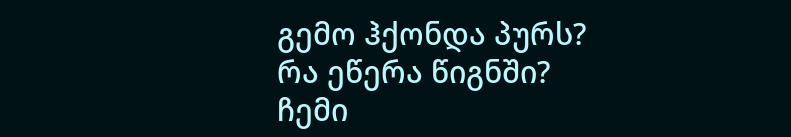გემო ჰქონდა პურს?
რა ეწერა წიგნში?
ჩემი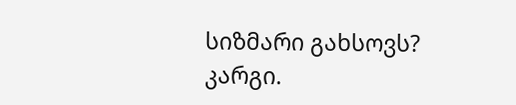სიზმარი გახსოვს?
კარგი.